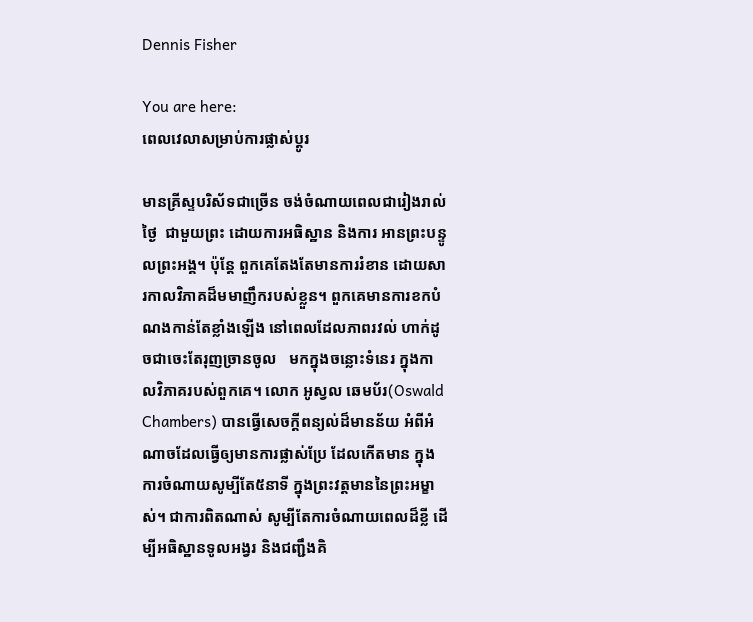Dennis Fisher

You are here:
ពេលវេលាសម្រាប់ការផ្លាស់ប្ដូរ

មានគ្រីស្ទបរិស័ទជាច្រើន ចង់ចំណាយពេលជារៀងរាល់ថ្ងៃ  ជាមួយព្រះ ដោយការអធិស្ឋាន និងការ អានព្រះបន្ទូលព្រះអង្គ។ ប៉ុន្តែ ពួកគេតែងតែមានការរំខាន ដោយសារកាលវិភាគដ៏មមាញឹករបស់ខ្លួន។ ពួកគេមានការខកបំណងកាន់តែខ្លាំងឡើង នៅពេលដែលភាពរវល់ ហាក់ដូចជាចេះតែរុញច្រានចូល   មកក្នុងចន្លោះទំនេរ ក្នុងកាលវិភាគរបស់ពួកគេ។ លោក អូស្វល ឆេមប័រ(Oswald Chambers) បានធ្វើសេចក្តីពន្យល់ដ៏មានន័យ អំពីអំណាចដែលធ្វើឲ្យមានការផ្លាស់ប្រែ ដែលកើតមាន ក្នុងការចំណាយសូម្បីតែ៥នាទី ក្នុងព្រះវត្តមាននៃព្រះអម្ខាស់។ ជាការពិតណាស់ សូម្បីតែការចំណាយពេលដ៏ខ្លី ដើម្បីអធិស្ឋានទូលអង្វរ និងជញ្ជឹងគិ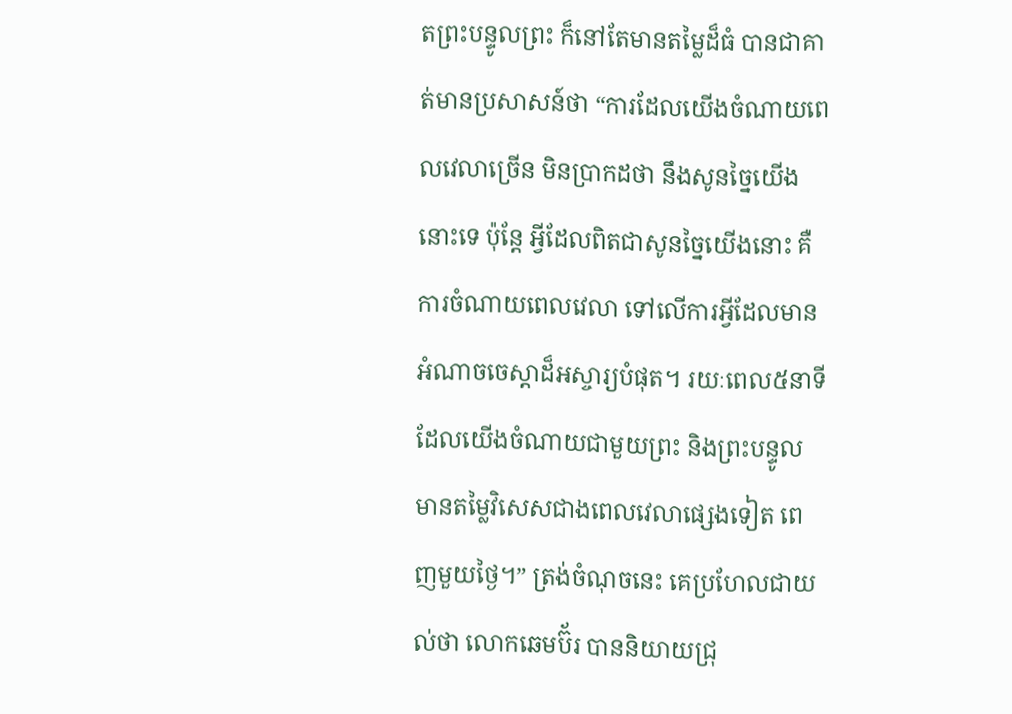តព្រះបន្ទូលព្រះ ក៏នៅតែមានតម្លៃដ៏ធំ បានជាគាត់មានប្រសាសន៍ថា “ការដែលយើងចំណាយពេលវេលាច្រើន មិនប្រាកដថា នឹងសូនច្នៃយើងនោះទេ ប៉ុន្តែ អ្វីដែលពិតជាសូនច្នៃយើងនោះ គឺការចំណាយពេលវេលា ទៅលើការអ្វីដែលមានអំណាចចេស្តាដ៏អស្ចារ្យបំផុត។ រយៈពេល៥នាទី ដែលយើងចំណាយជាមួយព្រះ និងព្រះបន្ទូល មានតម្លៃវិសេសជាងពេលវេលាផ្សេងទៀត ពេញមួយថ្ងៃ។” ត្រង់ចំណុចនេះ គេប្រហែលជាយល់ថា លោកឆេមប៊័រ បាននិយាយជ្រុ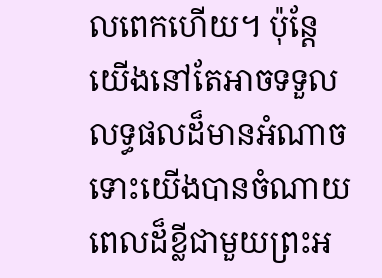លពេកហើយ។ ប៉ុន្តែ យើងនៅតែអាចទទួលលទ្ធផលដ៏មានអំណាច ទោះយើងបានចំណាយពេលដ៏ខ្លីជាមួយព្រះអ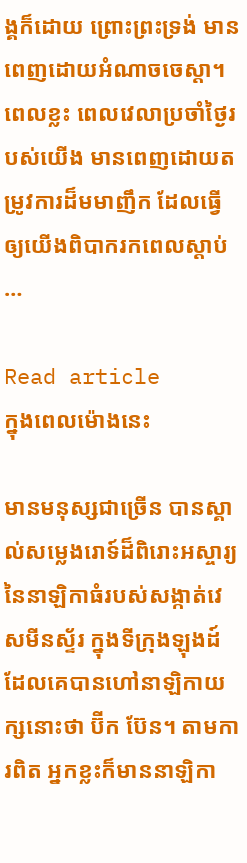ង្គក៏ដោយ ព្រោះព្រះទ្រង់ មានពេញដោយអំណាចចេស្តា។ ពេលខ្លះ ពេលវេលាប្រចាំថ្ងៃរបស់យើង មានពេញដោយតម្រូវការដ៏មមាញឹក ដែលធ្វើឲ្យយើងពិបាករកពេលស្ដាប់…

Read article
ក្នុងពេលម៉ោងនេះ

មានមនុស្សជាច្រើន បានស្គាល់សម្លេងរោទ៍ដ៏ពិរោះអស្ចារ្យនៃនាឡិកាធំរបស់សង្កាត់វេសមីនស្ទ័រ ក្នុងទីក្រុងឡុងដ៍ ដែលគេបានហៅនាឡិកាយក្សនោះថា ប៊ីក ប៊ែន។ តាមការពិត អ្នកខ្លះក៏មាននាឡិកា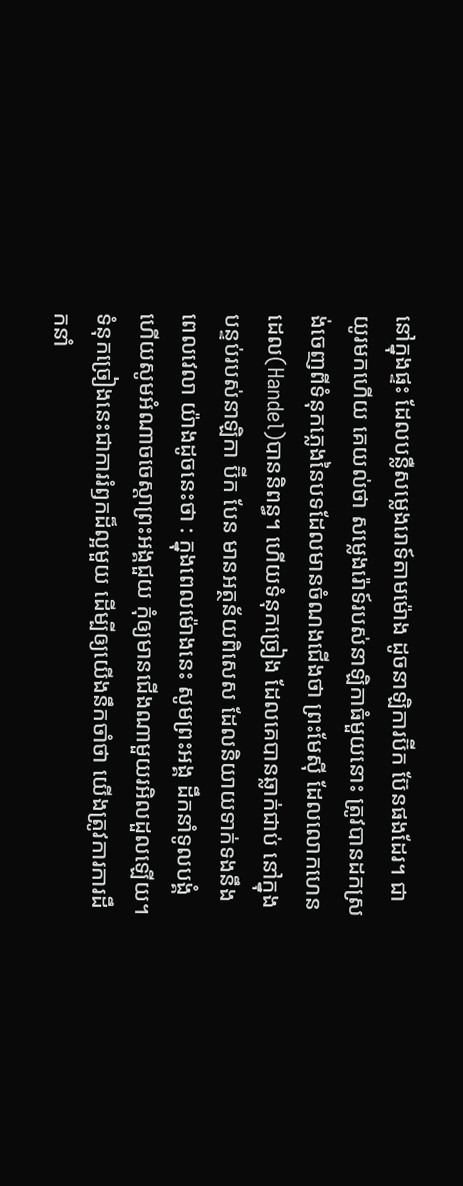នៅក្នុងផ្ទះ ដែលបន្លឺសម្លេងរោទ៍តាមម៉ោង ដូចនាឡិការប៊ីក ប៊ែនផងដែរ។ ជាយូរមកហើយ គេយល់ថា សម្លេងរ៉ោទ៍របស់នាឡិកាធំមួយនោះ ត្រូវបានដកស្រង់ចេញពីទំនុកភ្លេងនៃបទដែលមានចំណងជើងថា ព្រះមែស៊ី ដែលលោកហេនដេល(Handel)បាននិពន្ធ។ ហើយទំនុកច្រៀង ដែលគេបានឆ្លាក់ជាប់ នៅក្នុងបន្ទប់របស់នាឡិកា ប៊ីក បែន មានអត្ថន័យពិសេស ដែលនិយាយទាក់ទងនឹងពេលវេលា យ៉ាងដូចនេះថា : ក្នុងពេលម៉ោងនេះ សូមព្រះអង្គ ដឹកនាំទូលបង្គំ ហើយសូមអំណាចចេស្តាព្រះអង្គជួយ កុំឲ្យមានជើងណាមួយរអិលដួលឡើយ។ ទំនុកច្រៀងនេះជាការរំឭកដ៏ល្អមួយ ដើម្បីឲ្យយើងនឹកចាំថា យើងត្រូវការការដឹកនាំ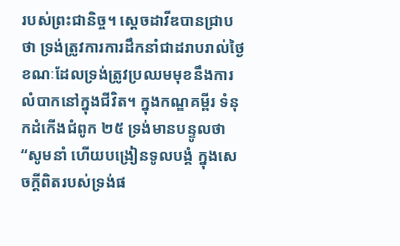របស់ព្រះជានិច្ច។ ស្ដេចដាវីឌបានជ្រាបថា ទ្រង់ត្រូវការការដឹកនាំជាដរាបរាល់ថ្ងៃ ខណៈដែលទ្រង់ត្រូវប្រឈមមុខនឹងការលំបាកនៅក្នុងជីវិត។ ក្នុងកណ្ឌគម្ពីរ ទំនុកដំកើងជំពូក ២៥ ទ្រង់មានបន្ទូលថា “សូមនាំ ហើយបង្រៀនទូលបង្គំ ក្នុងសេចក្តីពិតរបស់ទ្រង់ផ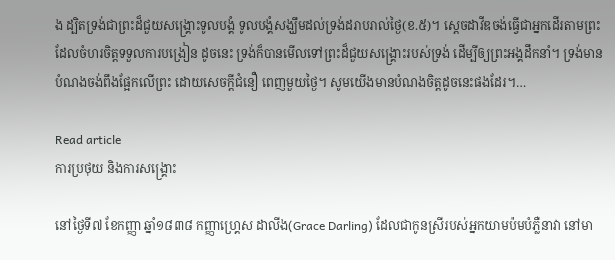ង ដ្បិតទ្រង់ជាព្រះដ៏ជួយសង្រ្គោះទូលបង្គំ ទូលបង្គំសង្ឃឹមដល់ទ្រង់ដរាបរាល់ថ្ងៃ(ខ.៥)។ សេ្តចដាវីឌចង់ធ្វើជាអ្នកដើរតាមព្រះ ដែលចំហរចិត្តទទួលការបង្រៀន ដូចនេះ ទ្រង់ក៏បានមើលទៅព្រះដ៏ជួយសង្រ្គោះរបស់ទ្រង់ ដើម្បីឲ្យព្រះអង្គដឹកនាំ។ ទ្រង់មានបំណងចង់ពឹងផ្អែកលើព្រះ ដោយសេចក្តីជំនឿ ពេញមួយថ្ងៃ។ សូមយើងមានបំណងចិត្តដូចនេះផងដែរ។…

Read article
ការប្រថុយ និងការសង្រ្គោះ

នៅថ្ងៃទី៧ ខែកញ្ញា ឆ្នាំ១៨៣៨ កញ្ញាហ្គ្រេស ដាលីង(Grace Darling) ដែលជាកូនស្រីរបស់អ្នកយាមប៉មបំភ្លឺនាវា នៅមា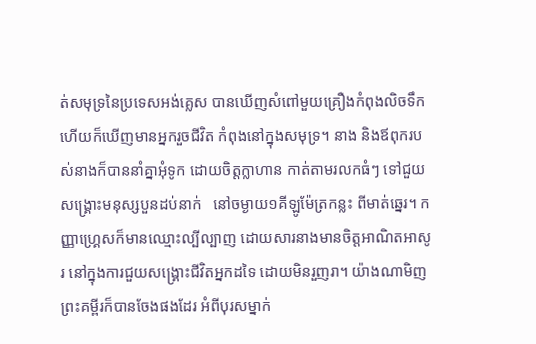ត់សមុទ្រនៃប្រទេសអង់គ្លេស បានឃើញសំពៅមួយគ្រឿងកំពុងលិចទឹក ហើយក៏ឃើញមានអ្នករួចជីវិត កំពុងនៅក្នុងសមុទ្រ។ នាង និងឪពុករបស់នាងក៏បាននាំគ្នាអុំទូក ដោយចិត្តក្លាហាន កាត់តាមរលកធំៗ ទៅជួយសង្រ្គោះមនុស្សបួនដប់នាក់   នៅចម្ងាយ១គីឡូម៉ែត្រកន្លះ ពីមាត់ឆ្នេរ។ កញ្ញាហ្រ្គេសក៏មានឈ្មោះល្បីល្បាញ ដោយសារនាងមានចិត្តអាណិតអាសូរ នៅក្នុងការជួយសង្រ្គោះជីវិតអ្នកដទៃ ដោយមិនរួញរា។ យ៉ាងណាមិញ ព្រះគម្ពីរក៏បានចែងផងដែរ អំពីបុរសម្នាក់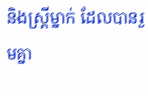និងស្រ្តីម្នាក់ ដែលបានរួមគ្នា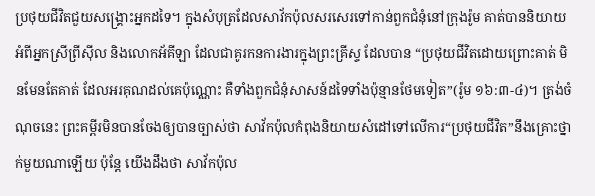ប្រថុយជីវិតជួយសង្រ្គោះអ្នកដទៃ។ ក្នុងសំបុត្រដែលសាវ័កប៉ុលសរសេរទៅកាន់ពួកជំនុំនៅក្រុងរ៉ូម គាត់បាននិយាយអំពីអ្នកស្រីព្រីស៊ីល និងលោកអ័គីឡា ដែលជាគូរកនការងារក្នុងព្រះគ្រីស្ទ ដែលបាន “ប្រថុយជីវិតដោយព្រោះគាត់ មិនមែនតែគាត់ ដែលអរគុណដល់គេប៉ុណ្ណោះ គឺទាំងពួកជំនុំសាសន៍ដទៃទាំងប៉ុន្មានថែមទៀត”(រ៉ូម ១៦:៣-៤)។ ត្រង់ចំណុចនេះ ព្រះគម្ពីរមិនបានចែងឲ្យបានច្បាស់ថា សាវ័កប៉ុលកំពុងនិយាយសំដៅទៅលើការ“ប្រថុយជីវិត”នឹងគ្រោះថ្នាក់មួយណាឡើយ ប៉ុន្តែ យើងដឹងថា សាវ័កប៉ុល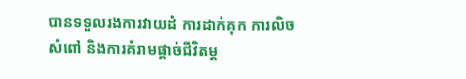បានទទួលរងការវាយដំ ការដាក់គុក ការលិចសំពៅ និងការគំរាមផ្តាច់ជីវិតម្ត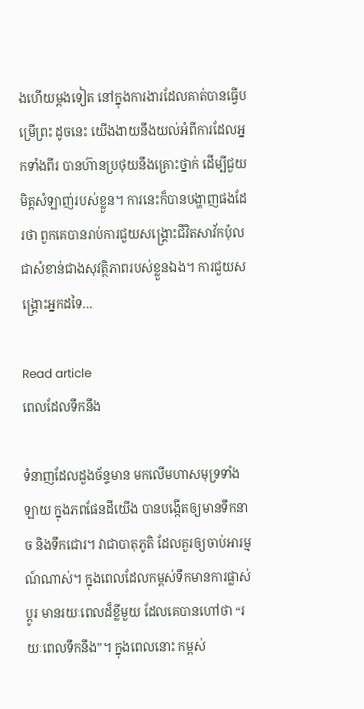ងហើយម្តងទៀត នៅក្នុងការងារដែលគាត់បានធ្វើបម្រើព្រះ ដូចនេះ យើងងាយនឹងយល់អំពីការដែលអ្នកទាំងពីរ បានហ៊ានប្រថុយនឹងគ្រោះថ្នាក់ ដើម្បីជួយមិត្តសំឡាញ់របស់ខ្លួន។ ការនេះក៏បានបង្ហាញផងដែរថា ពួកគេបានរាប់ការជួយសង្រ្គោះជីវិតសាវ័កប៉ុល ជាសំខាន់ជាងសុវត្ថិភាពរបស់ខ្លួនឯង។ ការជួយសង្រ្គោះអ្នកដទៃ…

Read article
ពេលដែលទឹកនឹង

ទំនាញដែលដួងច័ន្ទមាន មកលើមហាសមុទ្រទាំងឡាយ ក្នុងភពផែនដីយើង បានបង្កើតឲ្យមានទឹកនាច និងទឹកជោរ។ វាជាបាតុភូតិ ដែលគួរឲ្យចាប់អារម្មណ៍ណាស់។ ក្នុងពេលដែលកម្ពស់ទឹកមានការផ្លាស់ប្តូរ មានរយៈពេលដ៏ខ្លីមួយ ដែលគេបានហៅថា “រយៈពេលទឹកនឹង”។ ក្នុងពេលនោះ កម្ពស់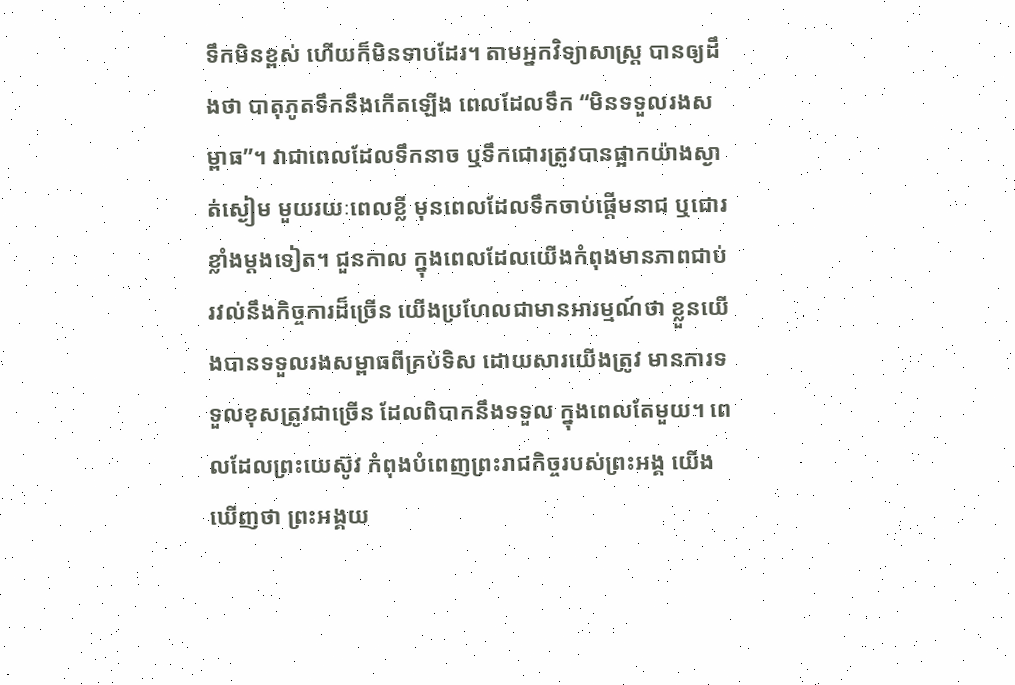ទឹកមិនខ្ពស់ ហើយក៏មិនទាបដែរ។ តាមអ្នកវិទ្យាសាស្រ្ត បានឲ្យដឹងថា បាតុភូតទឹកនឹងកើតឡើង ពេលដែលទឹក “មិនទទួលរងសម្ពាធ”។ វាជាពេលដែលទឹកនាច ឬទឹកជោរត្រូវបានផ្អាកយ៉ាងស្ងាត់ស្ងៀម មួយរយៈពេលខ្លី មុនពេលដែលទឹកចាប់ផ្តើមនាជ ឬជោរខ្លាំងម្តងទៀត។ ជួនកាល ក្នុងពេលដែលយើងកំពុងមានភាពជាប់រវល់នឹងកិច្ចការដ៏ច្រើន យើងប្រហែលជាមានអារម្មណ៍ថា ខ្លួនយើងបានទទួលរងសម្ពាធពីគ្រប់ទិស ដោយសារយើងត្រូវ មានការទទួលខុសត្រូវជាច្រើន ដែលពិបាកនឹងទទួល ក្នុងពេលតែមួយ។ ពេលដែលព្រះយេស៊ូវ កំពុងបំពេញព្រះរាជកិច្ចរបស់ព្រះអង្គ យើងឃើញថា ព្រះអង្គយ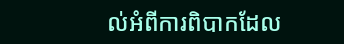ល់អំពីការពិបាកដែល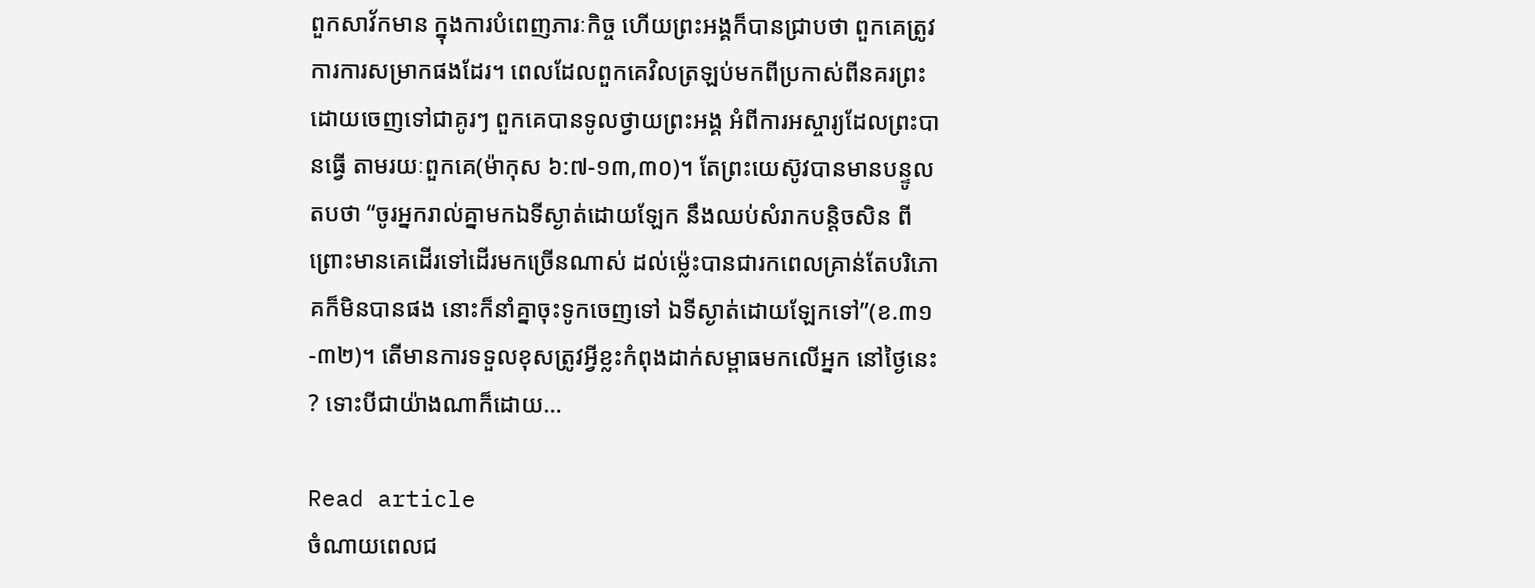ពួកសាវ័កមាន ក្នុងការបំពេញភារៈកិច្ច ហើយព្រះអង្គក៏បានជ្រាបថា ពួកគេត្រូវការការសម្រាកផងដែរ។ ពេលដែលពួកគេវិលត្រឡប់មកពីប្រកាស់ពីនគរព្រះ ដោយចេញទៅជាគូរៗ ពួកគេបានទូលថ្វាយព្រះអង្គ អំពីការអស្ចារ្យដែលព្រះបានធ្វើ តាមរយៈពួកគេ(ម៉ាកុស ៦:៧-១៣,៣០)។ តែព្រះយេស៊ូវបានមានបន្ទូលតបថា “ចូរអ្នករាល់គ្នាមកឯទីស្ងាត់ដោយឡែក នឹងឈប់សំរាកបន្តិចសិន ពីព្រោះមានគេដើរទៅដើរមកច្រើនណាស់ ដល់ម៉្លេះបានជារកពេលគ្រាន់តែបរិភោគក៏មិនបានផង នោះក៏នាំគ្នាចុះទូកចេញទៅ ឯទីស្ងាត់ដោយឡែកទៅ”(ខ.៣១-៣២)។ តើមានការទទួលខុសត្រូវអ្វីខ្លះកំពុងដាក់សម្ពាធមកលើអ្នក នៅថ្ងៃនេះ? ទោះបីជាយ៉ាងណាក៏ដោយ…

Read article
ចំណាយពេលជ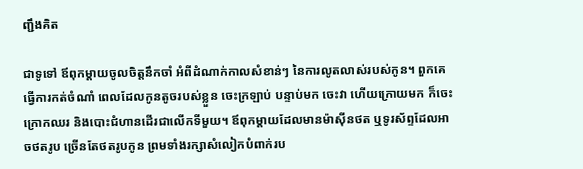ញ្ជឹងគិត

ជាទូទៅ ឪពុកម្តាយចូលចិត្តនឹកចាំ អំពីដំណាក់កាលសំខាន់ៗ នៃការលូតលាស់របស់កូន។ ពួកគេធ្វើការកត់ចំណាំ ពេលដែលកូនតូចរបស់ខ្លួន ចេះក្រឡាប់ បន្ទាប់មក ចេះវា ហើយក្រោយមក ក៏ចេះក្រោកឈរ និងបោះជំហានដើរជាលើកទីមួយ។ ឪពុកម្តាយដែលមានម៉ាស៊ីនថត ឬទូរស័ព្ទដែលអាចថតរូប ច្រើនតែថតរូបកូន ព្រមទាំងរក្សាសំលៀកបំពាក់រប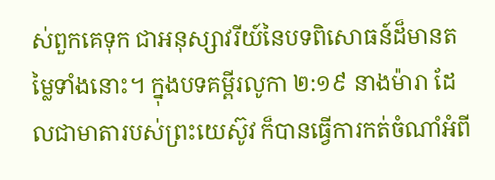ស់ពួកគេទុក ជាអនុស្សាវរីយ៍នៃបទពិសោធន៍ដ៏មានតម្លៃទាំងនោះ។ ក្នុងបទគម្ពីរលូកា ២:១៩ នាងម៉ារា ដែលជាមាតារបស់ព្រះយេស៊ូវ ក៏បានធ្វើការកត់ចំណាំអំពី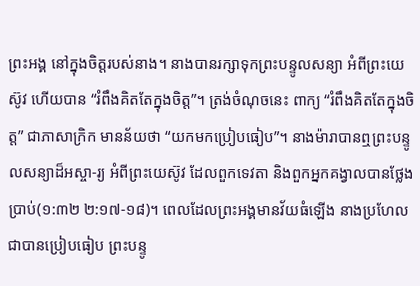ព្រះអង្គ នៅក្នុងចិត្តរបស់នាង។ នាងបានរក្សាទុកព្រះបន្ទូលសន្យា អំពីព្រះយេស៊ូវ ហើយបាន “រំពឹងគិតតែក្នុងចិត្ត”។ ត្រង់ចំណុចនេះ ពាក្យ “រំពឹងគិតតែក្នុងចិត្ត” ជាភាសាក្រិក មានន័យថា “យកមកប្រៀបធៀប”។ នាងម៉ារាបានឮព្រះបន្ទូលសន្យាដ៏អស្ចា-រ្យ អំពីព្រះយេស៊ូវ ដែលពួកទេវតា និងពួកអ្នកគង្វាលបានថ្លែងប្រាប់(១:៣២ ២:១៧-១៨)។ ពេលដែលព្រះអង្គមានវ័យធំឡើង នាងប្រហែលជាបានប្រៀបធៀប ព្រះបន្ទូ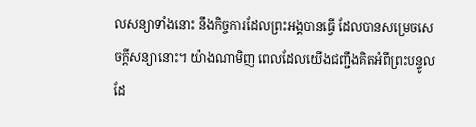លសន្យាទាំងនោះ នឹងកិច្ចការដែលព្រះអង្គបានធ្វើ ដែលបានសម្រេចសេចក្តីសន្យានោះ។ យ៉ាងណាមិញ ពេលដែលយើងជញ្ជឹងគិតអំពីព្រះបន្ទូល ដែ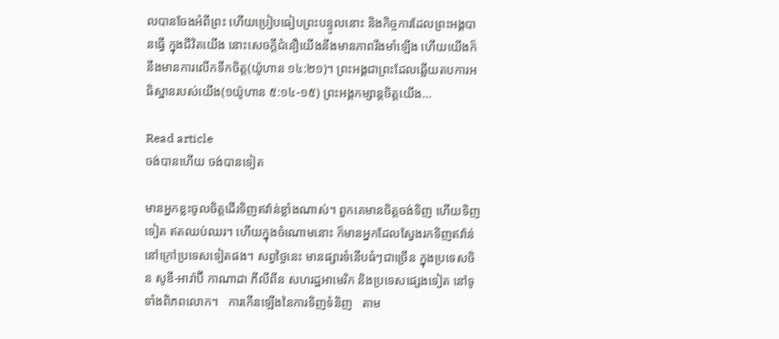លបានចែងអំពីព្រះ ហើយប្រៀបធៀបព្រះបន្ទូលនោះ និងកិច្ចការដែលព្រះអង្គបានធ្វើ ក្នុងជីវិតយើង នោះសេចក្តីជំនឿយើងនឹងមានភាពរឹងមាំឡើង ហើយយើងក៏នឹងមានការលើកទឹកចិត្ត(យ៉ូហាន ១៤:២១)។ ព្រះអង្គជាព្រះដែលឆ្លើយតបការអធិស្ឋានរបស់យើង(១យ៉ូហាន ៥:១៤-១៥) ព្រះអង្គកម្សាន្តចិត្តយើង…

Read article
ចង់បានហើយ ចង់បានទៀត

មានអ្នកខ្លះចូលចិត្តដើរទិញឥវ៉ាន់ខ្លាំងណាស់។ ពួកគេមានចិត្តចង់ទិញ ហើយទិញទៀត ឥតឈប់ឈរ។ ហើយក្នុងចំណោមនោះ ក៏មានអ្នកដែលស្វែងរកទិញឥវ៉ាន់ នៅក្រៅប្រទេសទៀតផង។ សព្វថ្ងៃនេះ មានផ្សារទំនើបធំៗជាច្រើន ក្នុងប្រទេសចិន សូឌី-អារ៉ាប៊ី កាណាដា ភីលីពីន សហរដ្ឋអាមេរិក និងប្រទេសផ្សេងទៀត នៅទូទាំងពិភពលោក។   ការកើនឡើងនៃការទិញទំនិញ   តាម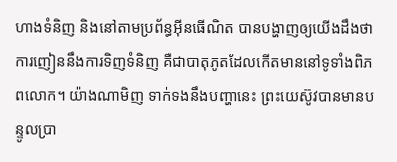ហាងទំនិញ និងនៅតាមប្រព័ន្ធអ៊ីនធើណិត បានបង្ហាញឲ្យយើងដឹងថា ការញៀននឹងការទិញទំនិញ គឺជាបាតុភូតដែលកើតមាននៅទូទាំងពិភពលោក។ យ៉ាងណាមិញ ទាក់ទងនឹងបញ្ហានេះ ព្រះយេស៊ូវបានមានបន្ទូលប្រា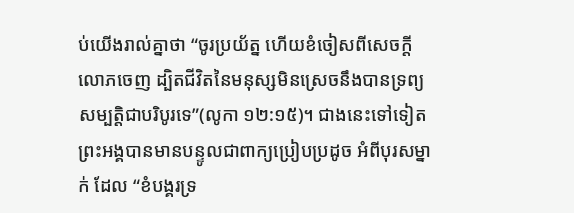ប់យើងរាល់គ្នាថា “ចូរប្រយ័ត្ន ហើយខំចៀសពីសេចក្តីលោភចេញ ដ្បិតជីវិតនៃមនុស្សមិនស្រេចនឹងបានទ្រព្យសម្បត្តិជាបរិបូរទេ”(លូកា ១២:១៥)។ ជាងនេះទៅទៀត ព្រះអង្គបានមានបន្ទូលជាពាក្យប្រៀបប្រដូច អំពីបុរសម្នាក់ ដែល “ខំបង្គរទ្រ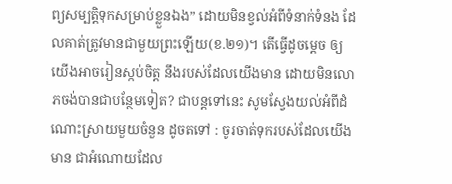ព្យសម្បត្តិទុកសម្រាប់ខ្លួនឯង” ដោយមិនខ្វល់អំពីទំនាក់ទំនង ដែលគាត់ត្រូវមានជាមួយព្រះឡើយ(ខ.២១)។ តើធ្វើដូចម្តេច ឲ្យយើងអាចរៀនស្កប់ចិត្ត នឹងរបស់ដែលយើងមាន ដោយមិនលោភចង់បានជាបន្ថែមទៀត? ជាបន្តទៅនេះ សូមស្វែងយល់អំពីដំណោះស្រាយមួយចំនួន ដូចតទៅ : ចូរចាត់ទុករបស់ដែលយើងមាន ជាអំណោយដែល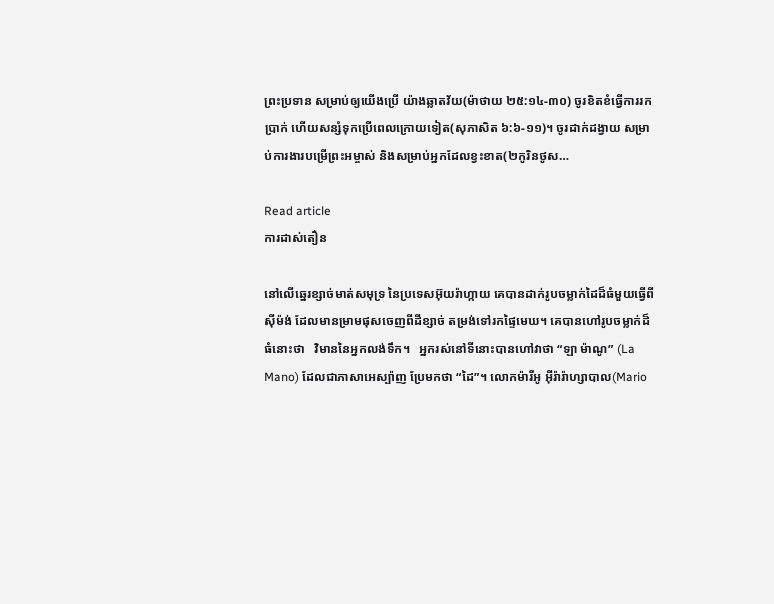ព្រះប្រទាន សម្រាប់ឲ្យយើងប្រើ យ៉ាងឆ្លាតវ័យ(ម៉ាថាយ ២៥:១៤-៣០) ចូរខិតខំធ្វើការរកប្រាក់ ហើយសន្សំទុកប្រើពេលក្រោយទៀត(សុភាសិត ៦:៦-១១)។ ចូរដាក់ដង្វាយ សម្រាប់ការងារបម្រើព្រះអម្ចាស់ និងសម្រាប់អ្នកដែលខ្វះខាត(២កូរិនថូស…

Read article
ការដាស់តឿន

នៅលើឆ្នេរខ្សាច់មាត់សមុទ្រ នៃប្រទេសអ៊ុយរ៉ាហ្កាយ គេបានដាក់រូបចម្លាក់ដៃដ៏ធំមួយធ្វើពីស៊ីម៉ង់ ដែលមានម្រាមផុសចេញពីដីខ្សាច់ តម្រង់ទៅរកផ្ទៃមេឃ។ គេបានហៅរូបចម្លាក់ដ៏ធំនោះថា   វិមាននៃអ្នកលង់ទឹក។   អ្នករស់នៅទីនោះបានហៅវាថា “ឡា ម៉ាណូ” (La Mano) ដែលជាភាសាអេស្ប៉ាញ ប្រែមកថា “ដៃ”។ លោកម៉ារីអូ អ៊ីរ៉ារ៉ាហ្សាបាល(Mario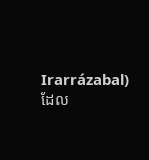Irarrázabal) ដែល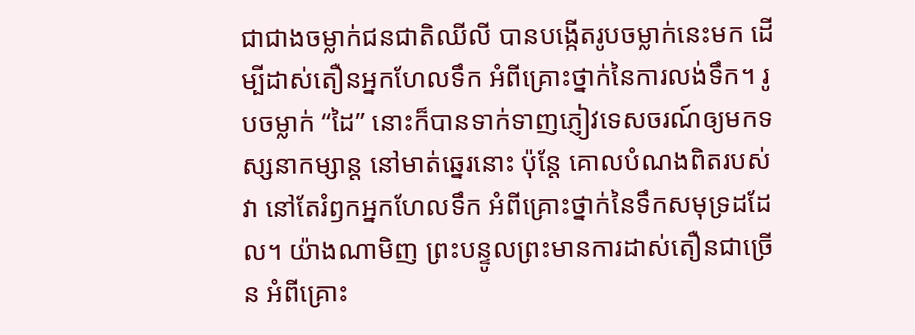ជាជាងចម្លាក់ជនជាតិឈីលី បានបង្កើតរូបចម្លាក់នេះមក ដើម្បីដាស់តឿនអ្នកហែលទឹក អំពីគ្រោះថ្នាក់នៃការលង់ទឹក។ រូបចម្លាក់ “ដៃ” នោះក៏បានទាក់ទាញភ្ញៀវទេសចរណ៍ឲ្យមកទស្សនាកម្សាន្ត នៅមាត់ឆ្នេរនោះ ប៉ុន្តែ គោលបំណងពិតរបស់វា នៅតែរំឭកអ្នកហែលទឹក អំពីគ្រោះថ្នាក់នៃទឹកសមុទ្រដដែល។ យ៉ាងណាមិញ ព្រះបន្ទូលព្រះមានការដាស់តឿនជាច្រើន អំពីគ្រោះ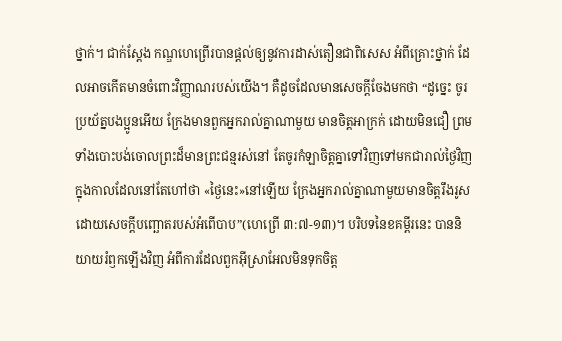ថ្នាក់។ ជាក់ស្តែង កណ្ឌហេព្រើរបានផ្តល់ឲ្យនូវការដាស់តឿនជាពិសេស អំពីគ្រោះថ្នាក់ ដែលអាចកើតមានចំពោះវិញ្ញាណរបស់យើង។ គឺដូចដែលមានសេចក្តីចែងមកថា “ដូច្នេះ ចូរប្រយ័ត្នបងប្អូនអើយ ក្រែងមានពួកអ្នករាល់គ្នាណាមួយ មានចិត្តអាក្រក់ ដោយមិនជឿ ព្រមទាំងបោះបង់ចោលព្រះដ៏មានព្រះជន្មរស់នៅ តែចូរកំឡាចិត្តគ្នាទៅវិញទៅមកជារាល់ថ្ងៃវិញ ក្នុងកាលដែលនៅតែហៅថា «ថ្ងៃនេះ»នៅឡើយ ក្រែងអ្នករាល់គ្នាណាមួយមានចិត្តរឹងរូស ដោយសេចក្តីបញ្ឆោតរបស់អំពើបាប”(ហេព្រើ ៣:៧-១៣)។ បរិបទនៃខគម្ពីរនេះ បាននិយាយរំឭកឡើងវិញ អំពីការដែលពួកអ៊ីស្រាអែលមិនទុកចិត្ត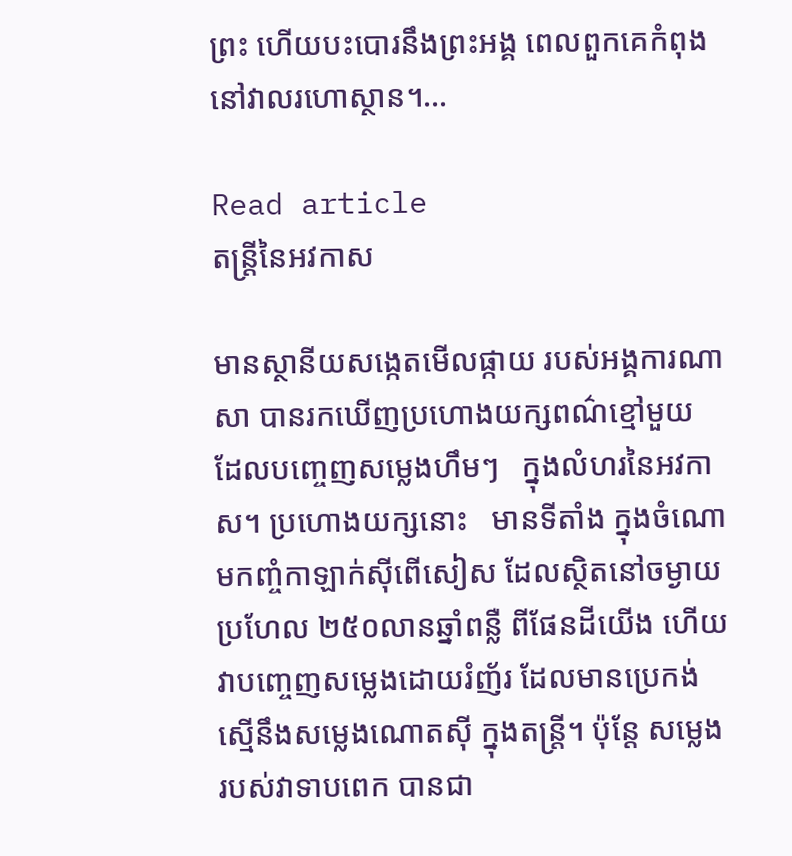ព្រះ ហើយបះបោរនឹងព្រះអង្គ ពេលពួកគេកំពុងនៅវាលរហោស្ថាន។…

Read article
តន្រ្តីនៃអវកាស

មានស្ថានីយសង្កេតមើលផ្កាយ របស់អង្គការណាសា បានរកឃើញប្រហោងយក្សពណ៌ខ្មៅមួយ ដែលបញ្ចេញសម្លេងហឹមៗ   ក្នុងលំហរនៃអវកាស។ ប្រហោងយក្សនោះ   មានទីតាំង ក្នុងចំណោមកញ្ចំកាឡាក់ស៊ីពើសៀស ដែលស្ថិតនៅចម្ងាយប្រហែល ២៥០លានឆ្នាំពន្លឺ ពីផែនដីយើង ហើយវាបញ្ចេញសម្លេងដោយរំញ័រ ដែលមានប្រេកង់ស្មើនឹងសម្លេងណោតស៊ី ក្នុងតន្រ្តី។ ប៉ុន្តែ សម្លេងរបស់វាទាបពេក បានជា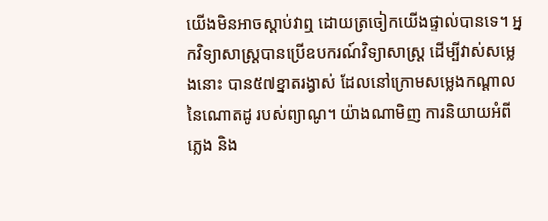យើងមិនអាចស្តាប់វាឮ ដោយត្រចៀកយើងផ្ទាល់បានទេ។ អ្នកវិទ្យាសាស្រ្តបានប្រើឧបករណ៍វិទ្យាសាស្រ្ត ដើម្បីវាស់សម្លេងនោះ បាន៥៧ខ្នាតរង្វាស់ ដែលនៅក្រោមសម្លេងកណ្តាលនៃណោតដូ របស់ព្យាណូ។ យ៉ាងណាមិញ ការនិយាយអំពីភ្លេង និង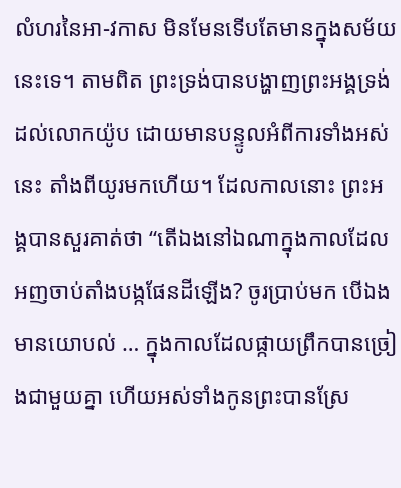លំហរនៃអា-វកាស មិនមែនទើបតែមានក្នុងសម័យនេះទេ។ តាមពិត ព្រះទ្រង់បានបង្ហាញព្រះអង្គទ្រង់ដល់លោកយ៉ូប ដោយមានបន្ទូលអំពីការទាំងអស់នេះ តាំងពីយូរមកហើយ។ ដែលកាលនោះ ព្រះអង្គបានសួរគាត់ថា “តើឯងនៅឯណាក្នុងកាលដែលអញចាប់តាំងបង្កផែនដីឡើង? ចូរប្រាប់មក បើឯងមានយោបល់ … ក្នុងកាលដែលផ្កាយព្រឹកបានច្រៀងជាមួយគ្នា ហើយអស់ទាំងកូនព្រះបានស្រែ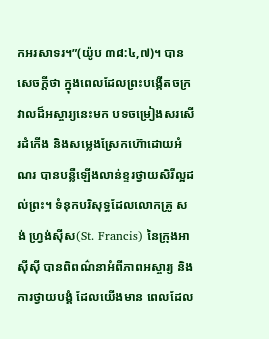កអរសាទរ។”(យ៉ូប ៣៨:៤,៧)។ បានសេចក្តីថា ក្នុងពេលដែលព្រះបង្កើតចក្រវាលដ៏អស្ចារ្យនេះមក បទចម្រៀងសរសើរដំកើង និងសម្លេងស្រែកហ៊ោដោយអំណរ បានបន្លឺឡើងលាន់ខ្ទរថ្វាយសិរីល្អដល់ព្រះ។ ទំនុកបរិសុទ្ធដែលលោកគ្រូ សង់ ហ្រ្វង់ស៊ីស(St. Francis) នៃក្រុងអាស៊ីស៊ី បានពិពណ៌នាអំពីភាពអស្ចារ្យ និងការថ្វាយបង្គំ ដែលយើងមាន ពេលដែល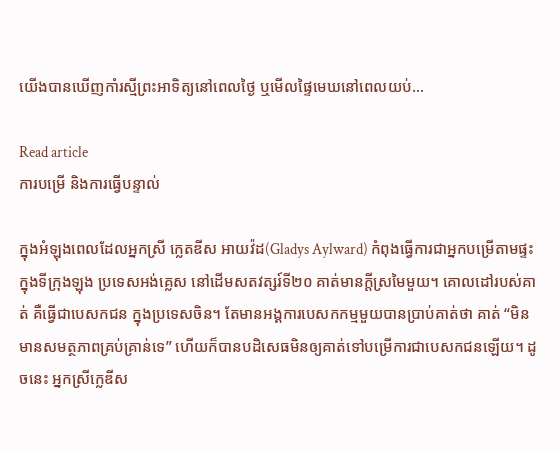យើងបានឃើញកាំរស្មីព្រះអាទិត្យនៅពេលថ្ងៃ ឬមើលផ្ទៃមេឃនៅពេលយប់…

Read article
ការបម្រើ និងការធ្វើបន្ទាល់

ក្នុងអំឡុងពេលដែលអ្នកស្រី ក្លេតឌីស អាយវ៉ដ(Gladys Aylward) កំពុងធ្វើការជាអ្នកបម្រើតាមផ្ទះ ក្នុងទីក្រុងឡុង ប្រទេសអង់គ្លេស នៅដើមសតវត្សរ៍ទី២០ គាត់មានក្តីស្រមៃមួយ។ គោលដៅរបស់គាត់ គឺធ្វើជាបេសកជន ក្នុងប្រទេសចិន។ តែមានអង្គការបេសកកម្មមួយបានប្រាប់គាត់ថា គាត់ “មិនមានសមត្ថភាពគ្រប់គ្រាន់ទេ” ហើយក៏បានបដិសេធមិនឲ្យគាត់ទៅបម្រើការជាបេសកជនឡើយ។ ដូចនេះ អ្នកស្រីក្លេឌីស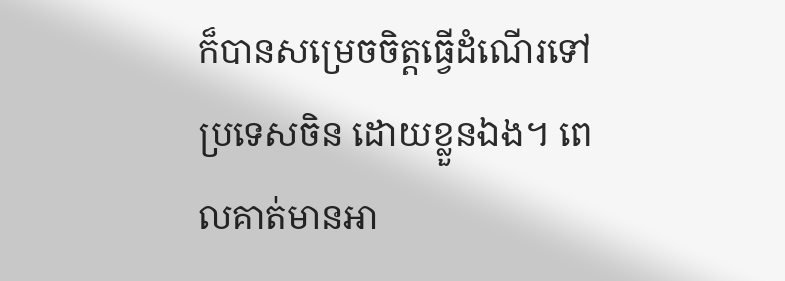ក៏បានសម្រេចចិត្តធ្វើដំណើរទៅប្រទេសចិន ដោយខ្លួនឯង។ ពេលគាត់មានអា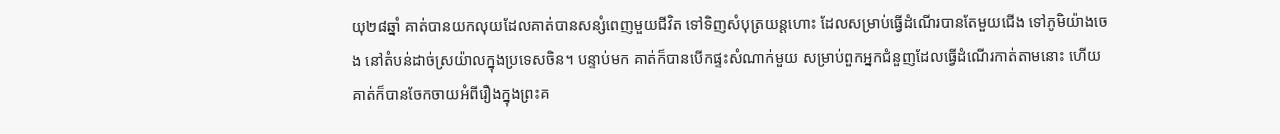យុ២៨ឆ្នាំ គាត់បានយកលុយដែលគាត់បានសន្សំពេញមួយជីវិត ទៅទិញសំបុត្រយន្តហោះ ដែលសម្រាប់ធ្វើដំណើរបានតែមួយជើង ទៅភូមិយ៉ាងចេង នៅតំបន់ដាច់ស្រយ៉ាលក្នុងប្រទេសចិន។ បន្ទាប់មក គាត់ក៏បានបើកផ្ទះសំណាក់មួយ សម្រាប់ពួកអ្នកជំនួញដែលធ្វើដំណើរកាត់តាមនោះ ហើយគាត់ក៏បានចែកចាយអំពីរឿងក្នុងព្រះគ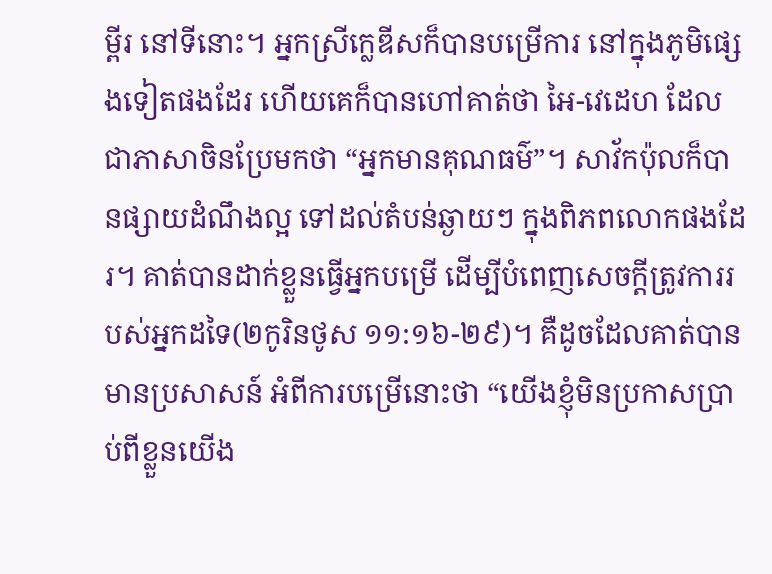ម្ពីរ នៅទីនោះ។ អ្នកស្រីក្លេឌីសក៏បានបម្រើការ នៅក្នុងភូមិផ្សេងទៀតផងដែរ ហើយគេក៏បានហៅគាត់ថា អៃ-វេដេហ ដែលជាភាសាចិនប្រែមកថា “អ្នកមានគុណធម៌”។ សាវ័កប៉ុលក៏បានផ្សាយដំណឹងល្អ ទៅដល់តំបន់ឆ្ងាយៗ ក្នុងពិភពលោកផងដែរ។ គាត់បានដាក់ខ្លួនធ្វើអ្នកបម្រើ ដើម្បីបំពេញសេចក្តីត្រូវការរបស់អ្នកដទៃ(២កូរិនថូស ១១:១៦-២៩)។ គឺដូចដែលគាត់បានមានប្រសាសន៍ អំពីការបម្រើនោះថា “យើងខ្ញុំមិនប្រកាសប្រាប់ពីខ្លួនយើង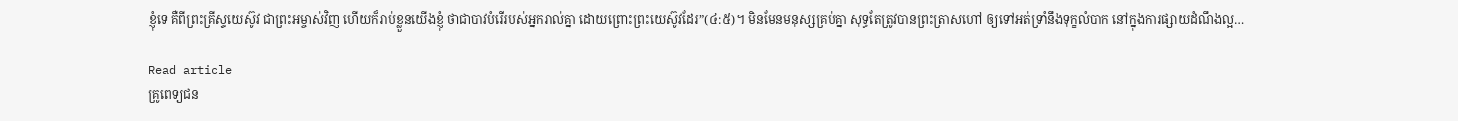ខ្ញុំទេ គឺពីព្រះគ្រីស្ទយេស៊ូវ ជាព្រះអម្ចាស់វិញ ហើយក៏រាប់ខ្លួនយើងខ្ញុំ ថាជាបាវបំរើរបស់អ្នករាល់គ្នា ដោយព្រោះព្រះយេស៊ូវដែរ”(៤:៥)។ មិនមែនមនុស្សគ្រប់គ្នា សុទ្ធតែត្រូវបានព្រះត្រាសហៅ ឲ្យទៅអត់ទ្រាំនឹងទុក្ខលំបាក នៅក្នុងការផ្សាយដំណឹងល្អ…

Read article
គ្រូពេទ្យជន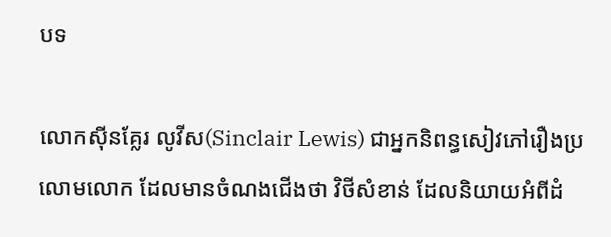បទ

លោកស៊ីនគ្លែរ លូវីស(Sinclair Lewis) ជាអ្នកនិពន្ធសៀវភៅរឿងប្រលោមលោក ដែលមានចំណងជើងថា វិថីសំខាន់ ដែលនិយាយអំពីដំ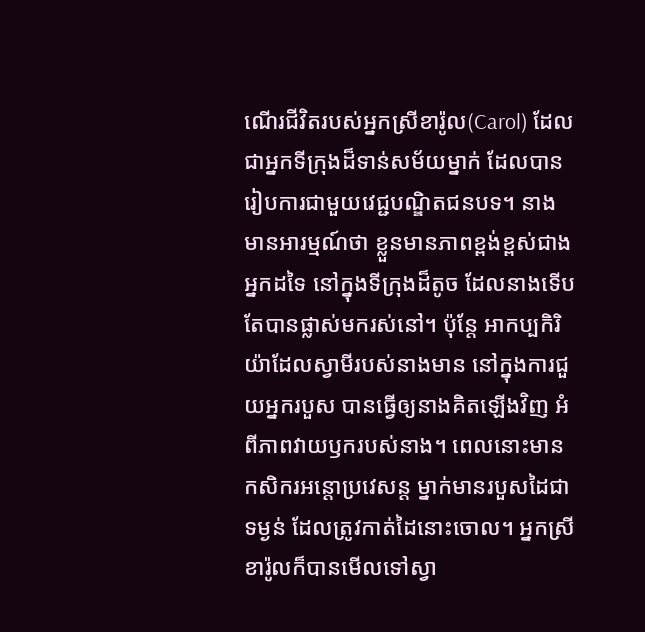ណើរជីវិតរបស់អ្នកស្រីខារ៉ូល(Carol) ដែលជាអ្នកទីក្រុងដ៏ទាន់សម័យម្នាក់ ដែលបានរៀបការជាមួយវេជ្ជបណ្ឌិតជនបទ។ នាងមានអារម្មណ៍ថា ខ្លួនមានភាពខ្ពង់ខ្ពស់ជាងអ្នកដទៃ នៅក្នុងទីក្រុងដ៏តូច ដែលនាងទើបតែបានផ្លាស់មករស់នៅ។ ប៉ុន្តែ អាកប្បកិរិយ៉ាដែលស្វាមីរបស់នាងមាន នៅក្នុងការជួយអ្នករបួស បានធ្វើឲ្យនាងគិតឡើងវិញ អំពីភាពវាយឫករបស់នាង។ ពេលនោះមានកសិករអន្តោប្រវេសន្ត ម្នាក់មានរបួសដៃជាទម្ងន់ ដែលត្រូវកាត់ដៃនោះចោល។ អ្នកស្រីខារ៉ូលក៏បានមើលទៅស្វា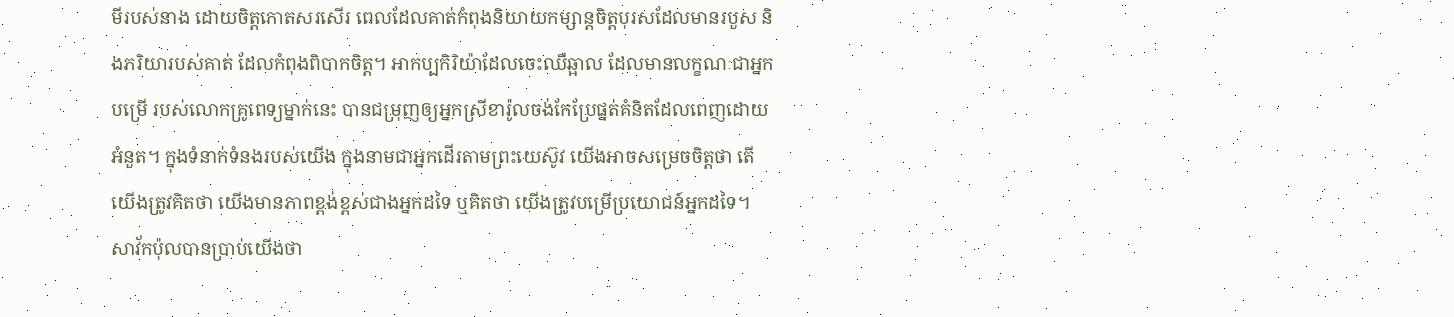មីរបស់នាង ដោយចិត្តកោតសរសើរ ពេលដែលគាត់កំពុងនិយាយកម្សាន្តចិត្តបុរសដែលមានរបួស និងភរិយារបស់គាត់ ដែលកំពុងពិបាកចិត្ត។ អាកប្បកិរិយ៉ាដែលចេះឈឺឆ្អាល ដែលមានលក្ខណៈជាអ្នកបម្រើ របស់លោកគ្រូពេទ្យម្នាក់នេះ បានជម្រុញឲ្យអ្នកស្រីខារ៉ូលចង់កែប្រែផ្នត់គំនិតដែលពេញដោយអំនួត។ ក្នុងទំនាក់ទំនងរបស់យើង ក្នុងនាមជាអ្នកដើរតាមព្រះយេស៊ូវ យើងអាចសម្រេចចិត្តថា តើយើងត្រូវគិតថា យើងមានភាពខ្ពង់ខ្ពស់ជាងអ្នកដទៃ ឬគិតថា យើងត្រូវបម្រើប្រយោជន៍អ្នកដទៃ។ សាវ័កប៉ុលបានប្រាប់យើងថា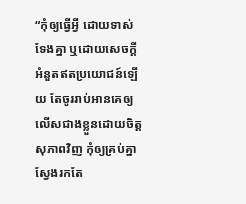“កុំឲ្យធ្វើអ្វី ដោយទាស់ទែងគ្នា ឬដោយសេចក្តីអំនួតឥតប្រយោជន៍ឡើយ តែចូររាប់អានគេឲ្យលើសជាងខ្លួនដោយចិត្តសុភាពវិញ កុំឲ្យគ្រប់គ្នាស្វែងរកតែ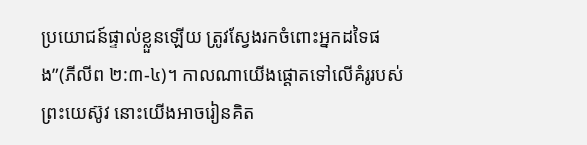ប្រយោជន៍ផ្ទាល់ខ្លួនឡើយ ត្រូវស្វែងរកចំពោះអ្នកដទៃផង”(ភីលីព ២:៣-៤)។ កាលណាយើងផ្តោតទៅលើគំរូរបស់ព្រះយេស៊ូវ នោះយើងអាចរៀនគិត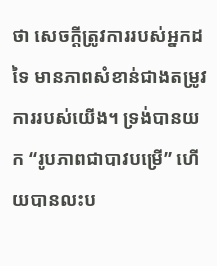ថា សេចក្តីត្រូវការរបស់អ្នកដទៃ មានភាពសំខាន់ជាងតម្រូវការរបស់យើង។ ទ្រង់បានយក “រូបភាពជាបាវបម្រើ” ហើយបានលះប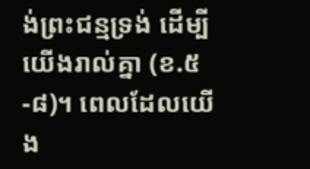ង់ព្រះជន្មទ្រង់ ដើម្បីយើងរាល់គ្នា (ខ.៥-៨)។ ពេលដែលយើង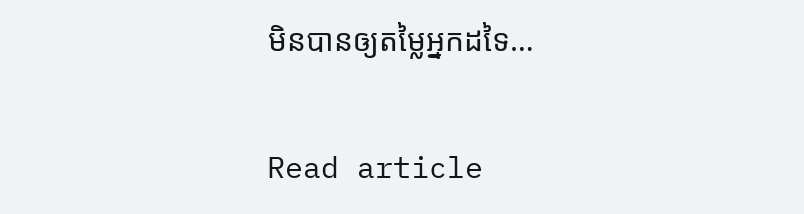មិនបានឲ្យតម្លៃអ្នកដទៃ…

Read article